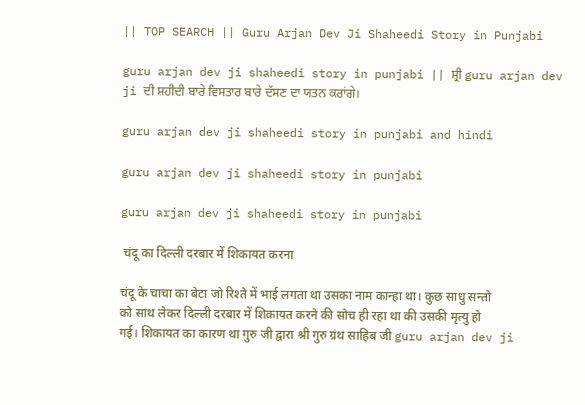|| TOP SEARCH || Guru Arjan Dev Ji Shaheedi Story in Punjabi

guru arjan dev ji shaheedi story in punjabi || ਸ਼੍ਰੀ guru arjan dev ji ਦੀ ਸ਼ਹੀਦੀ ਬਾਰੇ ਵਿਸਤਾਰ ਬਾਰੇ ਦੱਸਣ ਦਾ ਯਤਨ ਕਰਾਂਗੇ।

guru arjan dev ji shaheedi story in punjabi and hindi

guru arjan dev ji shaheedi story in punjabi

guru arjan dev ji shaheedi story in punjabi

 चंदू का दिल्ली दरबार में शिकायत करना

चंदू के चाचा का बेटा जो रिश्ते में भाई लगता था उसका नाम कान्हा था। कुछ साधु सन्तो को साथ लेकर दिल्ली दरबार में शिकायत करने की सोच ही रहा था की उसकी मृत्यु हो गई। शिकायत का कारण था गुरु जी द्वारा श्री गुरु ग्रंथ साहिब जी guru arjan dev ji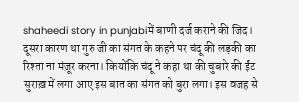shaheedi story in punjabiमें बाणी दर्ज कराने की जिद। दूसरा कारण था गुरु जी का संगत के कहने पर चंदू की लड़की का रिश्ता ना मंज़ूर करना। कियोंकि चंदू ने कहा था की चुबारे की ईंट सुराख़ में लगा आए इस बात का संगत को बुरा लगा। इस वजह से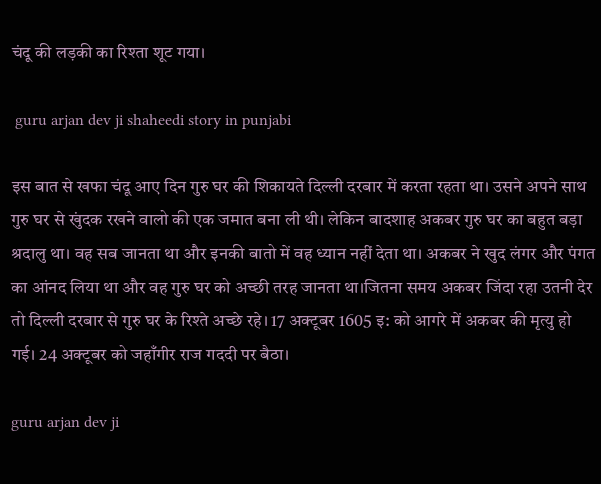चंदू की लड़की का रिश्ता शूट गया।

 guru arjan dev ji shaheedi story in punjabi

इस बात से खफा चंदू आए दिन गुरु घर की शिकायते दिल्ली दरबार में करता रहता था। उसने अपने साथ गुरु घर से खुंदक रखने वालो की एक जमात बना ली थी। लेकिन बादशाह अकबर गुरु घर का बहुत बड़ा श्रदालु था। वह सब जानता था और इनकी बातो में वह ध्यान नहीं देता था। अकबर ने खुद लंगर और पंगत का आंनद लिया था और वह गुरु घर को अच्छी तरह जानता था।जितना समय अकबर जिंदा रहा उतनी देर तो दिल्ली दरबार से गुरु घर के रिश्ते अच्छे रहे। 17 अक्टूबर 1605 इ: को आगरे में अकबर की मृत्यु हो गई। 24 अक्टूबर को जहाँगीर राज गददी पर बैठा।

guru arjan dev ji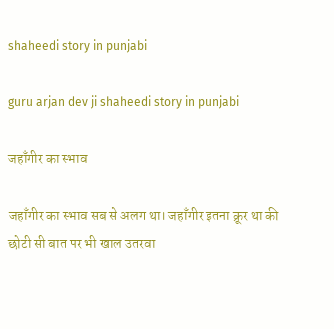shaheedi story in punjabi

guru arjan dev ji shaheedi story in punjabi

जहाँगीर का स्भाव

जहाँगीर का स्भाव सब से अलग था। जहाँगीर इतना क्रूर था की छोटी सी बात पर भी खाल उतरवा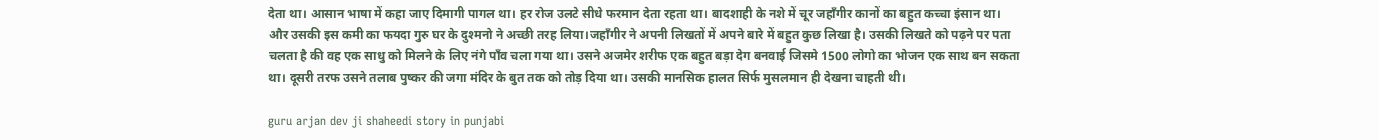देता था। आसान भाषा में कहा जाए दिमागी पागल था। हर रोज उलटे सीधे फरमान देता रहता था। बादशाही के नशे में चूर जहाँगीर कानों का बहुत कच्चा इंसान था। और उसकी इस कमी का फयदा गुरु घर के दुश्मनो ने अच्छी तरह लिया।जहाँगीर ने अपनी लिखतों में अपने बारे में बहुत कुछ लिखा है। उसकी लिखते को पढ़ने पर पता चलता है की वह एक साधु को मिलने के लिए नंगे पाँव चला गया था। उसने अजमेर शरीफ एक बहुत बड़ा देग बनवाई जिसमे 1500 लोगो का भोजन एक साथ बन सकता था। दूसरी तरफ उसने तलाब पुष्कर की जगा मंदिर के बुत तक को तोड़ दिया था। उसकी मानसिक हालत सिर्फ मुसलमान ही देखना चाहती थी।

guru arjan dev ji shaheedi story in punjabi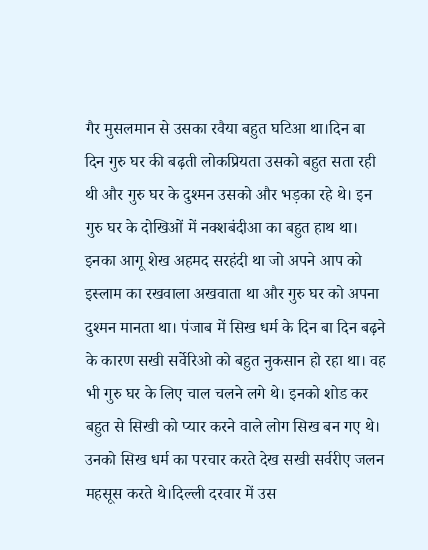गैर मुसलमान से उसका रवैया बहुत घटिआ था।दिन बा दिन गुरु घर की बढ़ती लोकप्रियता उसको बहुत सता रही थी और गुरु घर के दुश्मन उसको और भड़का रहे थे। इन गुरु घर के दोखिओं में नक्शबंदीआ का बहुत हाथ था। इनका आगू शेख अहमद सरहंदी था जो अपने आप को इस्लाम का रखवाला अखवाता था और गुरु घर को अपना दुश्मन मानता था। पंजाब में सिख धर्म के दिन बा दिन बढ़ने के कारण सखी सर्वेरिओ को बहुत नुकसान हो रहा था। वह भी गुरु घर के लिए चाल चलने लगे थे। इनको शोड कर बहुत से सिखी को प्यार करने वाले लोग सिख बन गए थे। उनको सिख धर्म का परचार करते देख सखी सर्वरीए जलन महसूस करते थे।दिल्ली दरवार में उस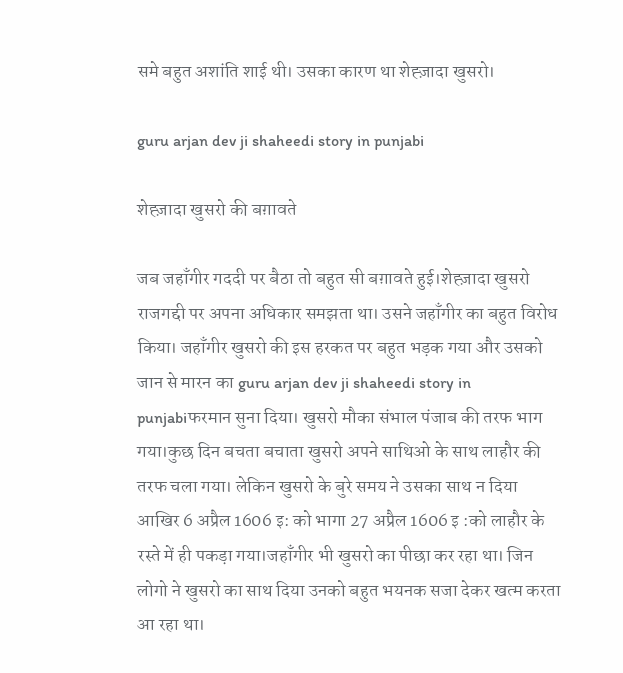समे बहुत अशांति शाई थी। उसका कारण था शेह्ज़ादा खुसरो।

guru arjan dev ji shaheedi story in punjabi

शेह्ज़ादा खुसरो की बग़ावते

जब जहाँगीर गददी पर बैठा तो बहुत सी बग़ावते हुई।शेह्ज़ादा खुसरो राजगद्दी पर अपना अधिकार समझता था। उसने जहाँगीर का बहुत विरोध किया। जहाँगीर खुसरो की इस हरकत पर बहुत भड़क गया और उसको जान से मारन का guru arjan dev ji shaheedi story in punjabiफरमान सुना दिया। खुसरो मौका संभाल पंजाब की तरफ भाग गया।कुछ दिन बचता बचाता खुसरो अपने साथिओ के साथ लाहौर की तरफ चला गया। लेकिन खुसरो के बुरे समय ने उसका साथ न दिया आखिर 6 अप्रैल 1606 इ: को भागा 27 अप्रैल 1606 इ :को लाहौर के रस्ते में ही पकड़ा गया।जहाँगीर भी खुसरो का पीछा कर रहा था। जिन लोगो ने खुसरो का साथ दिया उनको बहुत भयनक सजा देकर खत्म करता आ रहा था।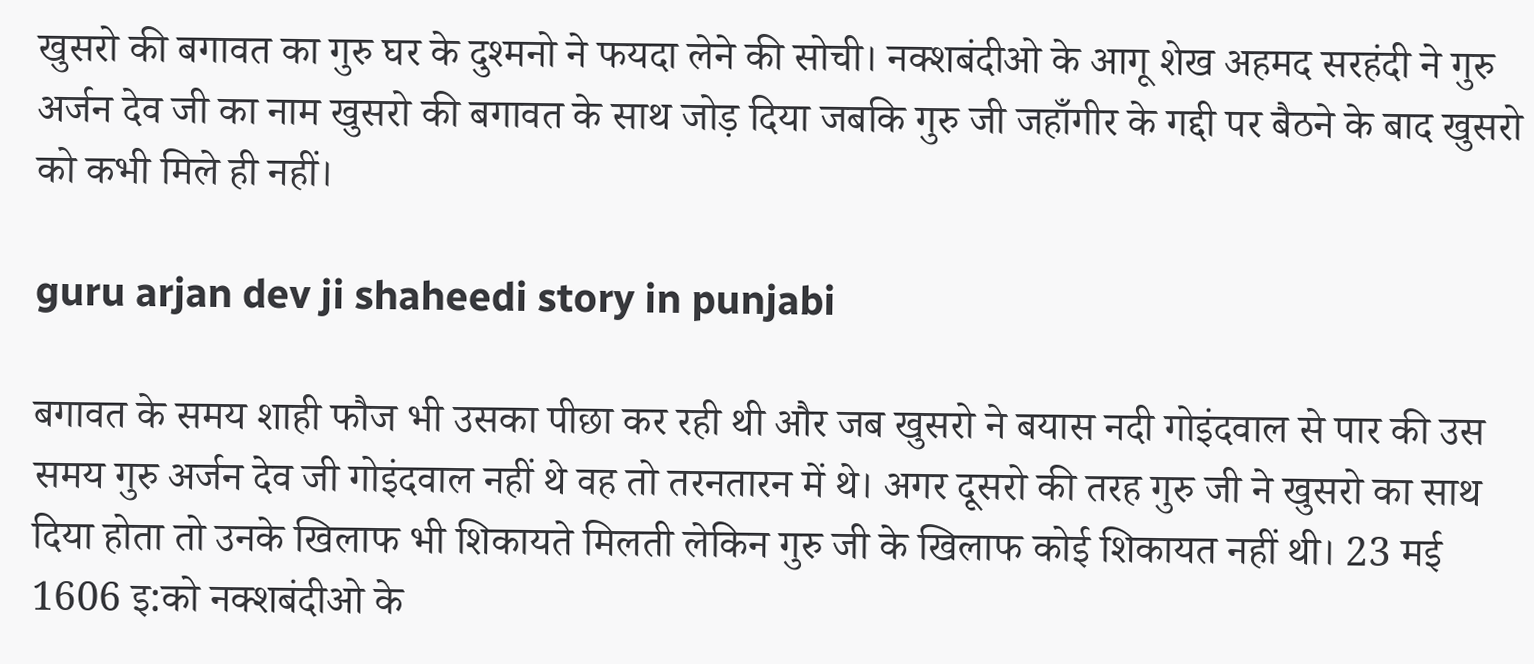खुसरो की बगावत का गुरु घर के दुश्मनो ने फयदा लेने की सोची। नक्शबंदीओ के आगू शेख अहमद सरहंदी ने गुरु अर्जन देव जी का नाम खुसरो की बगावत के साथ जोड़ दिया जबकि गुरु जी जहाँगीर के गद्दी पर बैठने के बाद खुसरो को कभी मिले ही नहीं।

guru arjan dev ji shaheedi story in punjabi

बगावत के समय शाही फौज भी उसका पीछा कर रही थी और जब खुसरो ने बयास नदी गोइंदवाल से पार की उस समय गुरु अर्जन देव जी गोइंदवाल नहीं थे वह तो तरनतारन में थे। अगर दूसरो की तरह गुरु जी ने खुसरो का साथ दिया होता तो उनके खिलाफ भी शिकायते मिलती लेकिन गुरु जी के खिलाफ कोई शिकायत नहीं थी। 23 मई 1606 इ:को नक्शबंदीओ के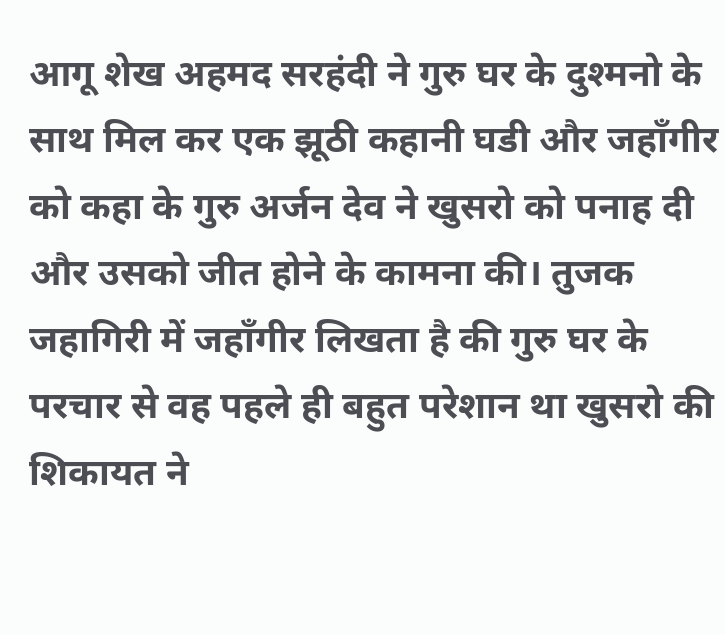आगू शेख अहमद सरहंदी ने गुरु घर के दुश्मनो के साथ मिल कर एक झूठी कहानी घडी और जहाँगीर को कहा के गुरु अर्जन देव ने खुसरो को पनाह दी और उसको जीत होने के कामना की। तुजक जहागिरी में जहाँगीर लिखता है की गुरु घर के परचार से वह पहले ही बहुत परेशान था खुसरो की शिकायत ने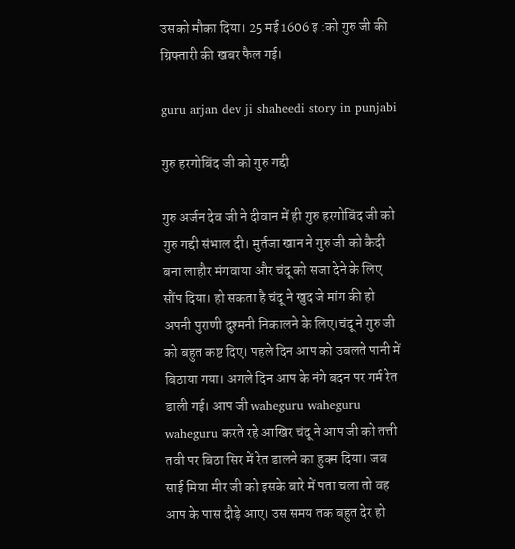उसको मौका दिया। 25 मई 1606 इ :को गुरु जी की ग्रिफ्तारी की खबर फैल गई।

guru arjan dev ji shaheedi story in punjabi

गुरु हरगोबिंद जी को गुरु गद्दी

गुरु अर्जन देव जी ने दीवान में ही गुरु हरगोबिंद जी को गुरु गद्दी संभाल दी। मुर्तजा खान ने गुरु जी को कैदी बना लाहौर मंगवाया और चंदू को सजा देने के लिए सौंप दिया। हो सकता है चंदू ने खुद जे मांग की हो अपनी पुराणी दुश्मनी निकालने के लिए।चंदू ने गुरु जी को बहुत कष्ट दिए। पहले दिन आप को उबलते पानी में बिठाया गया। अगले दिन आप के नंगे बदन पर गर्म रेत डाली गई। आप जी waheguru waheguru waheguru करते रहे आखिर चंदू ने आप जी को तत्ती तवी पर बिठा सिर में रेत डालने का हुक्म दिया। जब साई मिया मीर जी को इसके बारे में पता चला तो वह आप के पास दौड़े आए। उस समय तक बहुत देर हो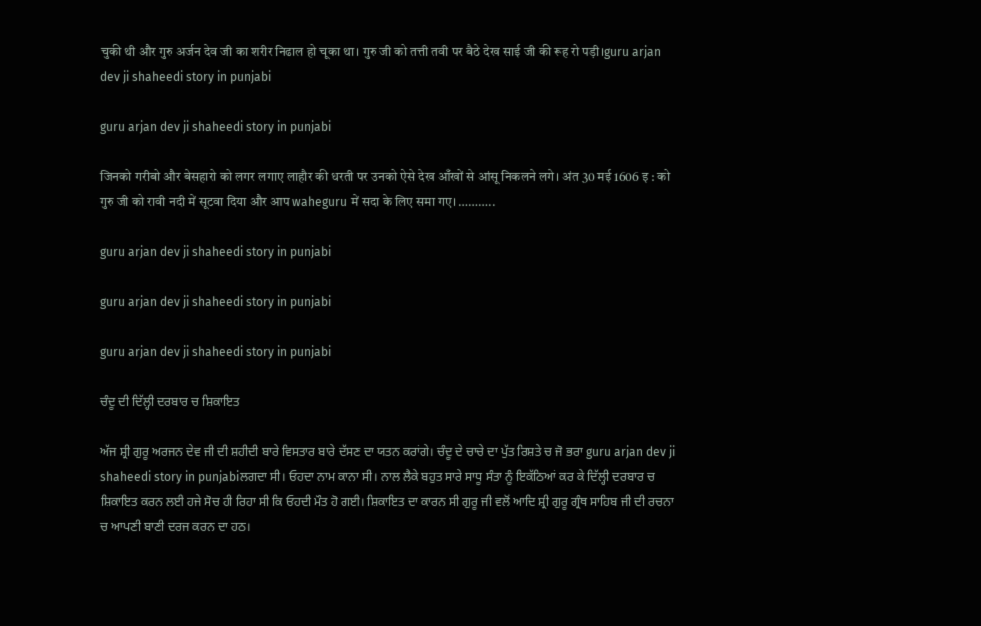चुकी थी और गुरु अर्जन देव जी का शरीर निढाल हो चूका था। गुरु जी को तत्ती तवी पर बैठे देख साई जी की रूह रो पड़ी।guru arjan dev ji shaheedi story in punjabi

guru arjan dev ji shaheedi story in punjabi

जिनको गरीबो और बेसहारो को लगर लगाए लाहौर की धरती पर उनको ऐसे देख आँखों से आंसू निकलने लगे। अंत 30 मई 1606 इ : को गुरु जी को रावी नदी में सूटवा दिया और आप waheguru में सदा के लिए समा गए। ………..

guru arjan dev ji shaheedi story in punjabi

guru arjan dev ji shaheedi story in punjabi

guru arjan dev ji shaheedi story in punjabi

ਚੰਦੂ ਦੀ ਦਿੱਲ੍ਹੀ ਦਰਬਾਰ ਚ ਸ਼ਿਕਾਇਤ

ਅੱਜ ਸ਼੍ਰੀ ਗੁਰੂ ਅਰਜਨ ਦੇਵ ਜੀ ਦੀ ਸ਼ਹੀਦੀ ਬਾਰੇ ਵਿਸਤਾਰ ਬਾਰੇ ਦੱਸਣ ਦਾ ਯਤਨ ਕਰਾਂਗੇ। ਚੰਦੂ ਦੇ ਚਾਚੇ ਦਾ ਪੁੱਤ ਰਿਸ਼ਤੇ ਚ ਜੋ ਭਰਾ guru arjan dev ji shaheedi story in punjabiਲਗਦਾ ਸੀ। ਓਹਦਾ ਨਾਮ ਕਾਨਾ ਸੀ। ਨਾਲ ਲੈਕੇ ਬਹੁਤ ਸਾਰੇ ਸਾਧੂ ਸੰਤਾ ਨੂੰ ਇਕੱਠਿਆਂ ਕਰ ਕੇ ਦਿੱਲ੍ਹੀ ਦਰਬਾਰ ਚ ਸ਼ਿਕਾਇਤ ਕਰਨ ਲਈ ਹਜੇ ਸੋਚ ਹੀ ਰਿਹਾ ਸੀ ਕਿ ਓਹਦੀ ਮੌਤ ਹੋ ਗਈ। ਸ਼ਿਕਾਇਤ ਦਾ ਕਾਰਨ ਸੀ ਗੁਰੂ ਜੀ ਵਲੋਂ ਆਦਿ ਸ਼੍ਰੀ ਗੁਰੂ ਗ੍ਰੰਥ ਸਾਹਿਬ ਜੀ ਦੀ ਰਚਨਾ ਚ ਆਪਣੀ ਬਾਣੀ ਦਰਜ ਕਰਨ ਦਾ ਹਠ।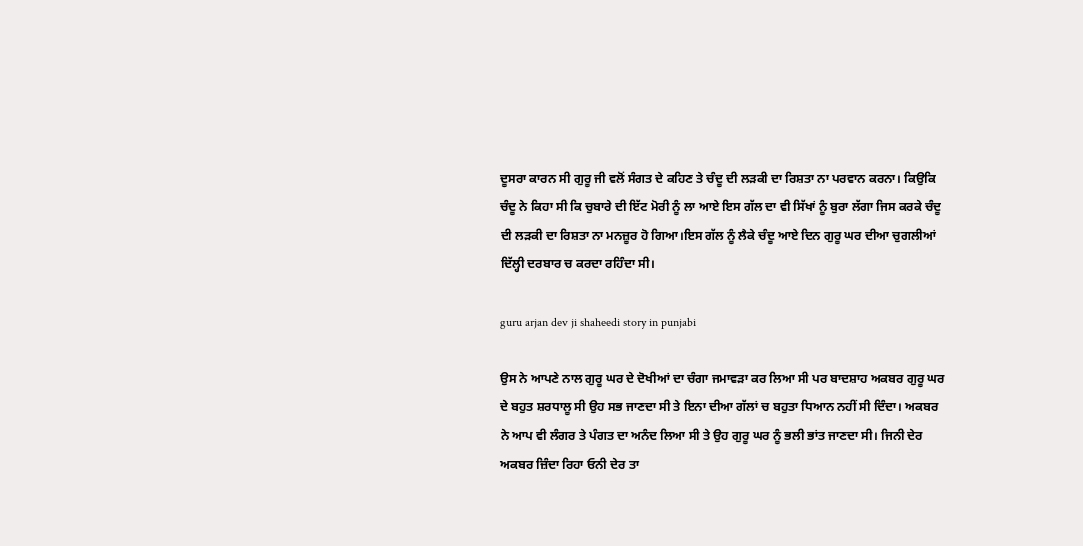ਦੂਸਰਾ ਕਾਰਨ ਸੀ ਗੁਰੂ ਜੀ ਵਲੋਂ ਸੰਗਤ ਦੇ ਕਹਿਣ ਤੇ ਚੰਦੂ ਦੀ ਲੜਕੀ ਦਾ ਰਿਸ਼ਤਾ ਨਾ ਪਰਵਾਨ ਕਰਨਾ। ਕਿਉਕਿ ਚੰਦੂ ਨੇ ਕਿਹਾ ਸੀ ਕਿ ਚੁਬਾਰੇ ਦੀ ਇੱਟ ਮੋਰੀ ਨੂੰ ਲਾ ਆਏ ਇਸ ਗੱਲ ਦਾ ਵੀ ਸਿੱਖਾਂ ਨੂੰ ਬੁਰਾ ਲੱਗਾ ਜਿਸ ਕਰਕੇ ਚੰਦੂ ਦੀ ਲੜਕੀ ਦਾ ਰਿਸ਼ਤਾ ਨਾ ਮਨਜ਼ੂਰ ਹੋ ਗਿਆ।ਇਸ ਗੱਲ ਨੂੰ ਲੈਕੇ ਚੰਦੂ ਆਏ ਦਿਨ ਗੁਰੂ ਘਰ ਦੀਆ ਚੁਗਲੀਆਂ ਦਿੱਲ੍ਹੀ ਦਰਬਾਰ ਚ ਕਰਦਾ ਰਹਿੰਦਾ ਸੀ।

guru arjan dev ji shaheedi story in punjabi

ਉਸ ਨੇ ਆਪਣੇ ਨਾਲ ਗੁਰੂ ਘਰ ਦੇ ਦੋਖੀਆਂ ਦਾ ਚੰਗਾ ਜਮਾਵੜਾ ਕਰ ਲਿਆ ਸੀ ਪਰ ਬਾਦਸ਼ਾਹ ਅਕਬਰ ਗੁਰੂ ਘਰ ਦੇ ਬਹੁਤ ਸ਼ਰਧਾਲੂ ਸੀ ਉਹ ਸਭ ਜਾਣਦਾ ਸੀ ਤੇ ਇਨਾ ਦੀਆ ਗੱਲਾਂ ਚ ਬਹੁਤਾ ਧਿਆਨ ਨਹੀਂ ਸੀ ਦਿੰਦਾ। ਅਕਬਰ ਨੇ ਆਪ ਵੀ ਲੰਗਰ ਤੇ ਪੰਗਤ ਦਾ ਅਨੰਦ ਲਿਆ ਸੀ ਤੇ ਉਹ ਗੁਰੂ ਘਰ ਨੂੰ ਭਲੀ ਭਾਂਤ ਜਾਣਦਾ ਸੀ। ਜਿਨੀ ਦੇਰ ਅਕਬਰ ਜ਼ਿੰਦਾ ਰਿਹਾ ਓਨੀ ਦੇਰ ਤਾ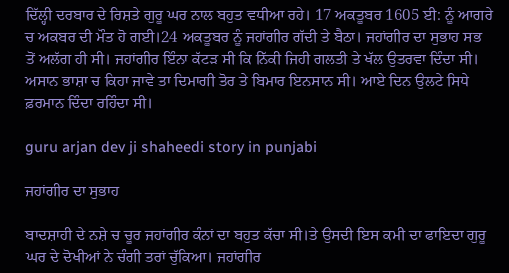ਦਿੱਲ੍ਹੀ ਦਰਬਾਰ ਦੇ ਰਿਸ਼ਤੇ ਗੁਰੂ ਘਰ ਨਾਲ ਬਹੁਤ ਵਧੀਆ ਰਹੇ। 17 ਅਕਤੂਬਰ 1605 ਈ: ਨੂੰ ਆਗਰੇ ਚ ਅਕਬਰ ਦੀ ਮੌਤ ਹੋ ਗਈ।24 ਅਕਤੂਬਰ ਨੂੰ ਜਹਾਂਗੀਰ ਗੱਦੀ ਤੇ ਬੈਠਾ। ਜਹਾਂਗੀਰ ਦਾ ਸੁਭਾਹ ਸਭ ਤੋਂ ਅਲੱਗ ਹੀ ਸੀ। ਜਹਾਂਗੀਰ ਇੰਨਾ ਕੱਟੜ ਸੀ ਕਿ ਨਿੱਕੀ ਜਿਹੀ ਗਲਤੀ ਤੇ ਖੱਲ ਉਤਰਵਾ ਦਿੰਦਾ ਸੀ। ਅਸਾਨ ਭਾਸ਼ਾ ਚ ਕਿਹਾ ਜਾਵੇ ਤਾ ਦਿਮਾਗੀ ਤੋਰ ਤੇ ਬਿਮਾਰ ਇਨਸਾਨ ਸੀ। ਆਏ ਦਿਨ ਉਲਟੇ ਸਿਧੇ ਫ਼ਰਮਾਨ ਦਿੰਦਾ ਰਹਿੰਦਾ ਸੀ।

guru arjan dev ji shaheedi story in punjabi

ਜਹਾਂਗੀਰ ਦਾ ਸੁਭਾਹ

ਬਾਦਸ਼ਾਹੀ ਦੇ ਨਸ਼ੇ ਚ ਚੂਰ ਜਹਾਂਗੀਰ ਕੰਨਾਂ ਦਾ ਬਹੁਤ ਕੱਚਾ ਸੀ।ਤੇ ਉਸਦੀ ਇਸ ਕਮੀ ਦਾ ਫਾਇਦਾ ਗੁਰੂ ਘਰ ਦੇ ਦੋਖੀਆਂ ਨੇ ਚੰਗੀ ਤਰਾਂ ਚੁੱਕਿਆ। ਜਹਾਂਗੀਰ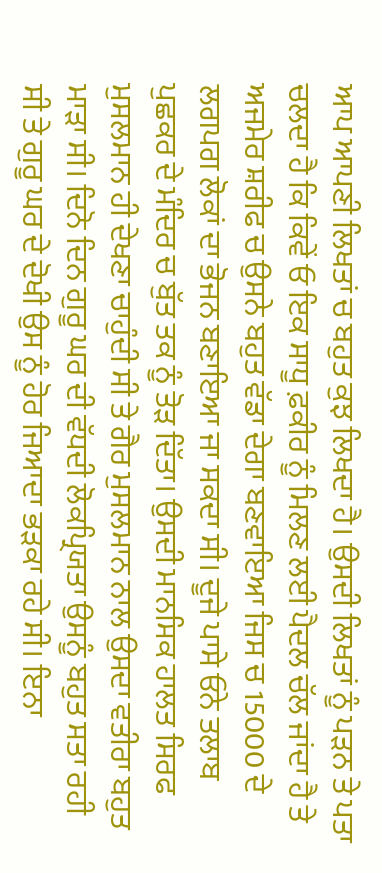ਆਪ ਆਪਣੀ ਲਿਖਤਾਂ ਚ ਬਹੁਤ ਕੁਝ ਲਿਖਦਾ ਹੈ। ਉਸਦੀ ਲਿਖਤਾਂ ਨੂੰ ਪੜਨ ਤੇ ਪਤਾ ਚਲਦਾ ਹੈ ਕਿ ਕਿਵੇਂ ਓ ਇਕ ਸਾਧੂ ਫ਼ਕੀਰ ਨੂੰ ਮਿਲਣ ਲਈ ਪੈਦਲ ਚੱਲ ਜਾਂਦਾ ਹੈ ਤੇ ਅਜਮੇਰ ਸ਼ਰੀਫ ਚ ਉਸਨੇ ਬਹੁਤ ਵੱਡਾ ਦੇਗਾ ਬਣਵਾਇਆ ਜਿਸ ਚ 15000 ਦੇ ਲਗਪਗ ਲੋਕਾਂ ਦਾ ਭੋਜਨ ਬਣਾਇਆ ਜਾ ਸਕਦਾ ਸੀ। ਦੂਜੇ ਪਾਸੇ ਓਨੇ ਤਲਾਬ ਪੁਛਕਰ ਦੇ ਮੰਦਿਰ ਚ ਬੁੱਤ ਤਕ ਨੂੰ ਤੋੜ ਦਿੱਤਾ। ਉਸਦੀ ਮਾਨਸਿਕ ਹਾਲਤ ਸਿਰਫ ਮੁਸਲਮਾਨ ਹੀ ਦੇਖਣਾ ਚਾਹੁੰਦੀ ਸੀ ਤੇ ਗੈਰ ਮੁਸਲਮਾਨ ਨਾਲ ਉਸਦਾ ਵਤੀਰਾ ਬਹੁਤ ਮਾੜਾ ਸੀ। ਦਿਨੋ ਦਿਨ ਗੁਰੂ ਘਰ ਦੀ ਵੱਧਦੀ ਲੋਕਪ੍ਰਿਯਤਾ ਉਸਨੂੰ ਬਹੁਤ ਸਤਾ ਰਹੀ ਸੀ ਤੇ ਗੁਰੂ ਘਰ ਦੇ ਦੋਖੀ ਉਸ ਨੂੰ ਹੋਰ ਜਿਆਦਾ ਭੜਕਾ ਰਹੇ ਸੀ। ਇਨਾ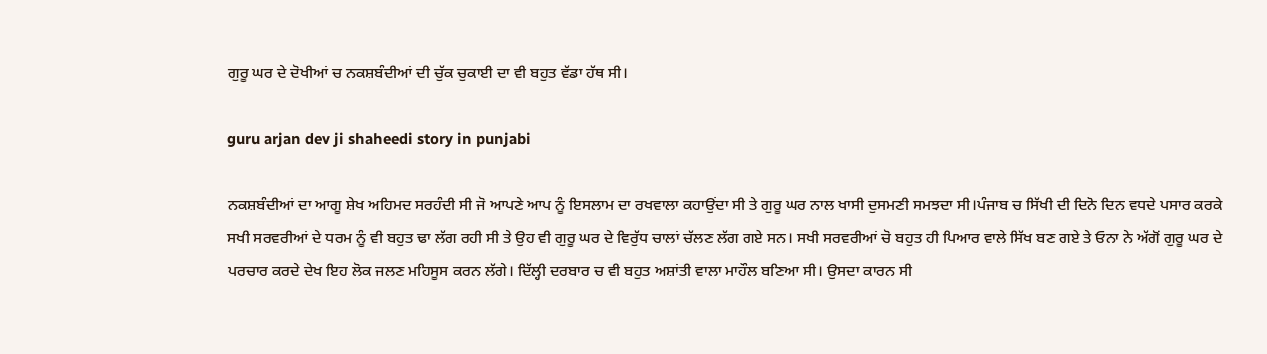ਗੁਰੂ ਘਰ ਦੇ ਦੋਖੀਆਂ ਚ ਨਕਸ਼ਬੰਦੀਆਂ ਦੀ ਚੁੱਕ ਚੁਕਾਈ ਦਾ ਵੀ ਬਹੁਤ ਵੱਡਾ ਹੱਥ ਸੀ।

guru arjan dev ji shaheedi story in punjabi

ਨਕਸ਼ਬੰਦੀਆਂ ਦਾ ਆਗੂ ਸ਼ੇਖ ਅਹਿਮਦ ਸਰਹੰਦੀ ਸੀ ਜੋ ਆਪਣੇ ਆਪ ਨੂੰ ਇਸਲਾਮ ਦਾ ਰਖਵਾਲਾ ਕਹਾਉਂਦਾ ਸੀ ਤੇ ਗੁਰੂ ਘਰ ਨਾਲ ਖਾਸੀ ਦੁਸਮਣੀ ਸਮਝਦਾ ਸੀ।ਪੰਜਾਬ ਚ ਸਿੱਖੀ ਦੀ ਦਿਨੋ ਦਿਨ ਵਧਦੇ ਪਸਾਰ ਕਰਕੇ ਸਖੀ ਸਰਵਰੀਆਂ ਦੇ ਧਰਮ ਨੂੰ ਵੀ ਬਹੁਤ ਢਾ ਲੱਗ ਰਹੀ ਸੀ ਤੇ ਉਹ ਵੀ ਗੁਰੂ ਘਰ ਦੇ ਵਿਰੁੱਧ ਚਾਲਾਂ ਚੱਲਣ ਲੱਗ ਗਏ ਸਨ। ਸਖੀ ਸਰਵਰੀਆਂ ਚੋ ਬਹੁਤ ਹੀ ਪਿਆਰ ਵਾਲੇ ਸਿੱਖ ਬਣ ਗਏ ਤੇ ਓਨਾ ਨੇ ਅੱਗੋਂ ਗੁਰੂ ਘਰ ਦੇ ਪਰਚਾਰ ਕਰਦੇ ਦੇਖ ਇਹ ਲੋਕ ਜਲਣ ਮਹਿਸੂਸ ਕਰਨ ਲੱਗੇ। ਦਿੱਲ੍ਹੀ ਦਰਬਾਰ ਚ ਵੀ ਬਹੁਤ ਅਸ਼ਾਂਤੀ ਵਾਲਾ ਮਾਹੌਲ ਬਣਿਆ ਸੀ। ਉਸਦਾ ਕਾਰਨ ਸੀ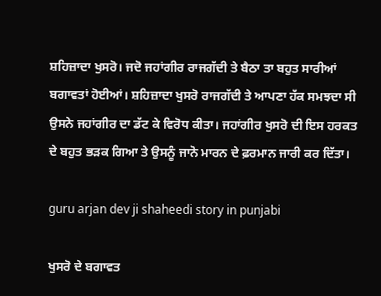ਸ਼ਹਿਜ਼ਾਦਾ ਖੁਸਰੋ। ਜਦੋ ਜਹਾਂਗੀਰ ਰਾਜਗੱਦੀ ਤੇ ਬੈਠਾ ਤਾ ਬਹੁਤ ਸਾਰੀਆਂ ਬਗਾਵਤਾਂ ਹੋਈਆਂ। ਸ਼ਹਿਜ਼ਾਦਾ ਖੁਸਰੋ ਰਾਜਗੱਦੀ ਤੇ ਆਪਣਾ ਹੱਕ ਸਮਝਦਾ ਸੀ ਉਸਨੇ ਜਹਾਂਗੀਰ ਦਾ ਡੱਟ ਕੇ ਵਿਰੋਧ ਕੀਤਾ। ਜਹਾਂਗੀਰ ਖੁਸਰੋ ਦੀ ਇਸ ਹਰਕਤ ਦੇ ਬਹੁਤ ਭੜਕ ਗਿਆ ਤੇ ਉਸਨੂੰ ਜਾਨੋ ਮਾਰਨ ਦੇ ਫ਼ਰਮਾਨ ਜਾਰੀ ਕਰ ਦਿੱਤਾ।

guru arjan dev ji shaheedi story in punjabi

ਖੁਸਰੋ ਦੇ ਬਗਾਵਤ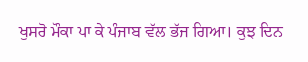ਖੁਸਰੋ ਮੌਕਾ ਪਾ ਕੇ ਪੰਜਾਬ ਵੱਲ ਭੱਜ ਗਿਆ। ਕੁਝ ਦਿਨ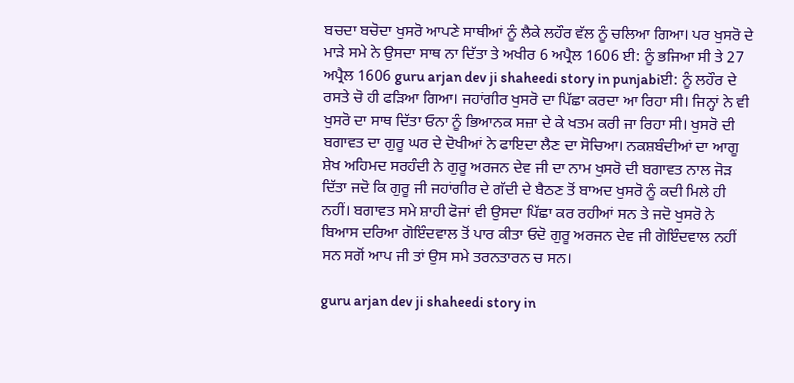ਬਚਦਾ ਬਚੋਦਾ ਖੁਸਰੋ ਆਪਣੇ ਸਾਥੀਆਂ ਨੂੰ ਲੈਕੇ ਲਹੌਰ ਵੱਲ ਨੂੰ ਚਲਿਆ ਗਿਆ। ਪਰ ਖੁਸਰੋ ਦੇ ਮਾੜੇ ਸਮੇ ਨੇ ਉਸਦਾ ਸਾਥ ਨਾ ਦਿੱਤਾ ਤੇ ਅਖੀਰ 6 ਅਪ੍ਰੈਲ 1606 ਈ: ਨੂੰ ਭਜਿਆ ਸੀ ਤੇ 27 ਅਪ੍ਰੈਲ 1606 guru arjan dev ji shaheedi story in punjabiਈ: ਨੂੰ ਲਹੌਰ ਦੇ ਰਸਤੇ ਚੋ ਹੀ ਫੜਿਆ ਗਿਆ। ਜਹਾਂਗੀਰ ਖੁਸਰੋ ਦਾ ਪਿੱਛਾ ਕਰਦਾ ਆ ਰਿਹਾ ਸੀ। ਜਿਨ੍ਹਾਂ ਨੇ ਵੀ ਖੁਸਰੋ ਦਾ ਸਾਥ ਦਿੱਤਾ ਓਨਾ ਨੂੰ ਭਿਆਨਕ ਸਜ਼ਾ ਦੇ ਕੇ ਖਤਮ ਕਰੀ ਜਾ ਰਿਹਾ ਸੀ। ਖੁਸਰੋ ਦੀ ਬਗਾਵਤ ਦਾ ਗੁਰੂ ਘਰ ਦੇ ਦੋਖੀਆਂ ਨੇ ਫਾਇਦਾ ਲੈਣ ਦਾ ਸੋਚਿਆ। ਨਕਸ਼ਬੰਦੀਆਂ ਦਾ ਆਗੂ ਸ਼ੇਖ ਅਹਿਮਦ ਸਰਹੰਦੀ ਨੇ ਗੁਰੂ ਅਰਜਨ ਦੇਵ ਜੀ ਦਾ ਨਾਮ ਖੁਸਰੋ ਦੀ ਬਗਾਵਤ ਨਾਲ ਜੋੜ ਦਿੱਤਾ ਜਦੋ ਕਿ ਗੁਰੂ ਜੀ ਜਹਾਂਗੀਰ ਦੇ ਗੱਦੀ ਦੇ ਬੈਠਣ ਤੋਂ ਬਾਅਦ ਖੁਸਰੋ ਨੂੰ ਕਦੀ ਮਿਲੇ ਹੀ ਨਹੀਂ। ਬਗਾਵਤ ਸਮੇ ਸ਼ਾਹੀ ਫੋਜਾਂ ਵੀ ਉਸਦਾ ਪਿੱਛਾ ਕਰ ਰਹੀਆਂ ਸਨ ਤੇ ਜਦੋ ਖੁਸਰੋ ਨੇ ਬਿਆਸ ਦਰਿਆ ਗੋਇੰਦਵਾਲ ਤੋਂ ਪਾਰ ਕੀਤਾ ਓਦੋ ਗੁਰੂ ਅਰਜਨ ਦੇਵ ਜੀ ਗੋਇੰਦਵਾਲ ਨਹੀਂ ਸਨ ਸਗੋਂ ਆਪ ਜੀ ਤਾਂ ਉਸ ਸਮੇ ਤਰਨਤਾਰਨ ਚ ਸਨ।

guru arjan dev ji shaheedi story in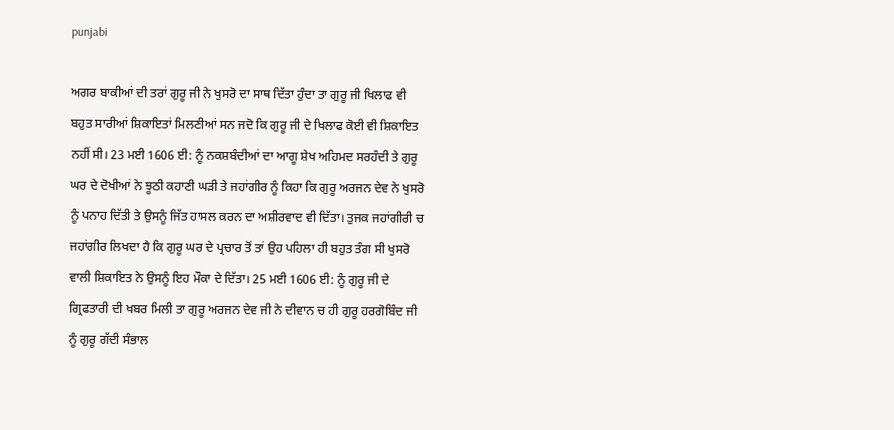punjabi

ਅਗਰ ਬਾਕੀਆਂ ਦੀ ਤਰਾਂ ਗੁਰੂ ਜੀ ਨੇ ਖੁਸਰੋ ਦਾ ਸਾਥ ਦਿੱਤਾ ਹੁੰਦਾ ਤਾ ਗੁਰੂ ਜੀ ਖਿਲਾਫ ਵੀ ਬਹੁਤ ਸਾਰੀਆਂ ਸ਼ਿਕਾਇਤਾਂ ਮਿਲਣੀਆਂ ਸਨ ਜਦੋ ਕਿ ਗੁਰੂ ਜੀ ਦੇ ਖਿਲਾਫ ਕੋਈ ਵੀ ਸ਼ਿਕਾਇਤ ਨਹੀਂ ਸੀ। 23 ਮਈ 1606 ਈ: ਨੂੰ ਨਕਸ਼ਬੰਦੀਆਂ ਦਾ ਆਗੂ ਸ਼ੇਖ ਅਹਿਮਦ ਸਰਹੰਦੀ ਤੇ ਗੁਰੂ ਘਰ ਦੇ ਦੋਖੀਆਂ ਨੇ ਝੂਠੀ ਕਹਾਣੀ ਘੜੀ ਤੇ ਜਹਾਂਗੀਰ ਨੂੰ ਕਿਹਾ ਕਿ ਗੁਰੂ ਅਰਜਨ ਦੇਵ ਨੇ ਖੁਸਰੋ ਨੂੰ ਪਨਾਹ ਦਿੱਤੀ ਤੇ ਉਸਨੂੰ ਜਿੱਤ ਹਾਸਲ ਕਰਨ ਦਾ ਅਸ਼ੀਰਵਾਦ ਵੀ ਦਿੱਤਾ। ਤੁਜਕ ਜਹਾਂਗੀਰੀ ਚ ਜਹਾਂਗੀਰ ਲਿਖਦਾ ਹੈ ਕਿ ਗੁਰੂ ਘਰ ਦੇ ਪ੍ਰਚਾਰ ਤੋਂ ਤਾਂ ਉਹ ਪਹਿਲਾ ਹੀ ਬਹੁਤ ਤੰਗ ਸੀ ਖੁਸਰੋ ਵਾਲੀ ਸ਼ਿਕਾਇਤ ਨੇ ਉਸਨੂੰ ਇਹ ਮੌਕਾ ਦੇ ਦਿੱਤਾ। 25 ਮਈ 1606 ਈ: ਨੂੰ ਗੁਰੂ ਜੀ ਦੇ ਗ੍ਰਿਫਤਾਰੀ ਦੀ ਖਬਰ ਮਿਲੀ ਤਾ ਗੁਰੂ ਅਰਜਨ ਦੇਵ ਜੀ ਨੇ ਦੀਵਾਨ ਚ ਹੀ ਗੁਰੂ ਹਰਗੋਬਿੰਦ ਜੀ ਨੂੰ ਗੁਰੂ ਗੱਦੀ ਸੰਭਾਲ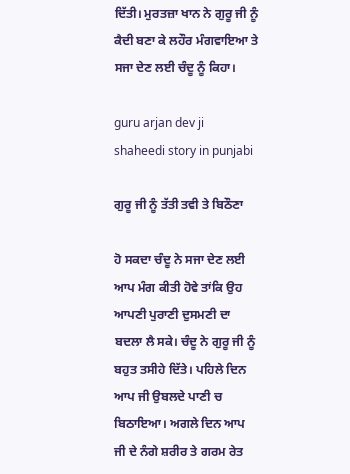ਦਿੱਤੀ। ਮੁਰਤਜ਼ਾ ਖਾਨ ਨੇ ਗੁਰੂ ਜੀ ਨੂੰ ਕੈਦੀ ਬਣਾ ਕੇ ਲਹੌਰ ਮੰਗਵਾਇਆ ਤੇ ਸਜਾ ਦੇਣ ਲਈ ਚੰਦੂ ਨੂੰ ਕਿਹਾ।

guru arjan dev ji shaheedi story in punjabi

ਗੁਰੂ ਜੀ ਨੂੰ ਤੱਤੀ ਤਵੀ ਤੇ ਬਿਠੌਣਾ

ਹੋ ਸਕਦਾ ਚੰਦੂ ਨੇ ਸਜਾ ਦੇਣ ਲਈ ਆਪ ਮੰਗ ਕੀਤੀ ਹੋਵੇ ਤਾਂਕਿ ਉਹ ਆਪਣੀ ਪੁਰਾਣੀ ਦੁਸਮਣੀ ਦਾ ਬਦਲਾ ਲੈ ਸਕੇ। ਚੰਦੂ ਨੇ ਗੁਰੂ ਜੀ ਨੂੰ ਬਹੁਤ ਤਸੀਹੇ ਦਿੱਤੇ। ਪਹਿਲੇ ਦਿਨ ਆਪ ਜੀ ਉਬਲਦੇ ਪਾਣੀ ਚ ਬਿਠਾਇਆ। ਅਗਲੇ ਦਿਨ ਆਪ ਜੀ ਦੇ ਨੰਗੇ ਸ਼ਰੀਰ ਤੇ ਗਰਮ ਰੇਤ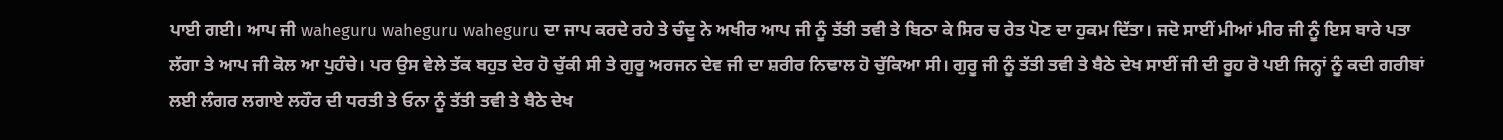ਪਾਈ ਗਈ। ਆਪ ਜੀ waheguru waheguru waheguru ਦਾ ਜਾਪ ਕਰਦੇ ਰਹੇ ਤੇ ਚੰਦੂ ਨੇ ਅਖੀਰ ਆਪ ਜੀ ਨੂੰ ਤੱਤੀ ਤਵੀ ਤੇ ਬਿਠਾ ਕੇ ਸਿਰ ਚ ਰੇਤ ਪੋਣ ਦਾ ਹੁਕਮ ਦਿੱਤਾ। ਜਦੋ ਸਾਈਂ ਮੀਆਂ ਮੀਰ ਜੀ ਨੂੰ ਇਸ ਬਾਰੇ ਪਤਾ ਲੱਗਾ ਤੇ ਆਪ ਜੀ ਕੋਲ ਆ ਪੁਹੰਚੇ। ਪਰ ਉਸ ਵੇਲੇ ਤੱਕ ਬਹੁਤ ਦੇਰ ਹੋ ਚੁੱਕੀ ਸੀ ਤੇ ਗੁਰੂ ਅਰਜਨ ਦੇਵ ਜੀ ਦਾ ਸ਼ਰੀਰ ਨਿਢਾਲ ਹੋ ਚੁੱਕਿਆ ਸੀ। ਗੁਰੂ ਜੀ ਨੂੰ ਤੱਤੀ ਤਵੀ ਤੇ ਬੈਠੇ ਦੇਖ ਸਾਈਂ ਜੀ ਦੀ ਰੂਹ ਰੋ ਪਈ ਜਿਨ੍ਹਾਂ ਨੂੰ ਕਦੀ ਗਰੀਬਾਂ ਲਈ ਲੰਗਰ ਲਗਾਏ ਲਹੌਰ ਦੀ ਧਰਤੀ ਤੇ ਓਨਾ ਨੂੰ ਤੱਤੀ ਤਵੀ ਤੇ ਬੈਠੇ ਦੇਖ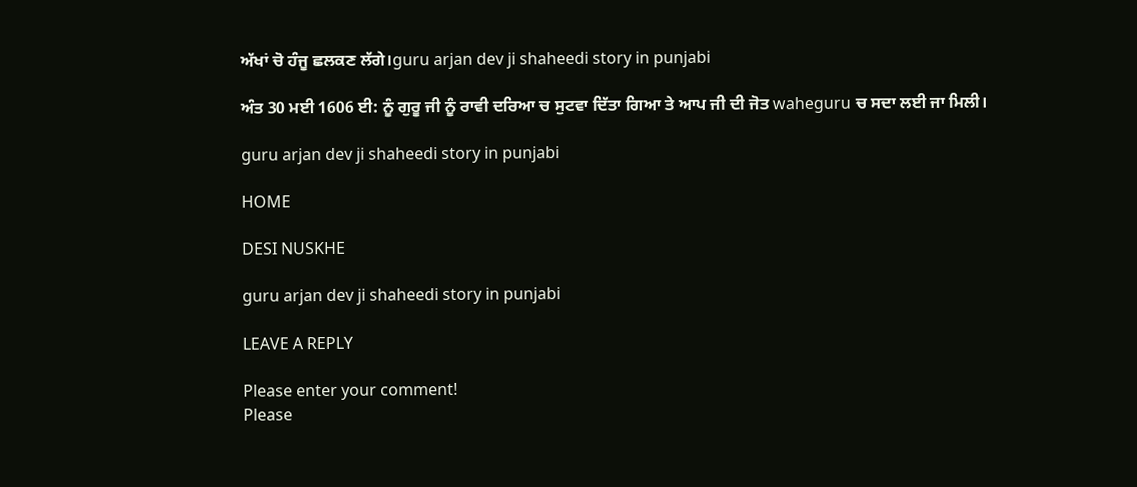ਅੱਖਾਂ ਚੋ ਹੰਜੂ ਛਲਕਣ ਲੱਗੇ।guru arjan dev ji shaheedi story in punjabi

ਅੰਤ 30 ਮਈ 1606 ਈ: ਨੂੰ ਗੁਰੂ ਜੀ ਨੂੰ ਰਾਵੀ ਦਰਿਆ ਚ ਸੁਟਵਾ ਦਿੱਤਾ ਗਿਆ ਤੇ ਆਪ ਜੀ ਦੀ ਜੋਤ waheguru ਚ ਸਦਾ ਲਈ ਜਾ ਮਿਲੀ।

guru arjan dev ji shaheedi story in punjabi

HOME

DESI NUSKHE

guru arjan dev ji shaheedi story in punjabi

LEAVE A REPLY

Please enter your comment!
Please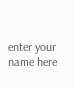enter your name here